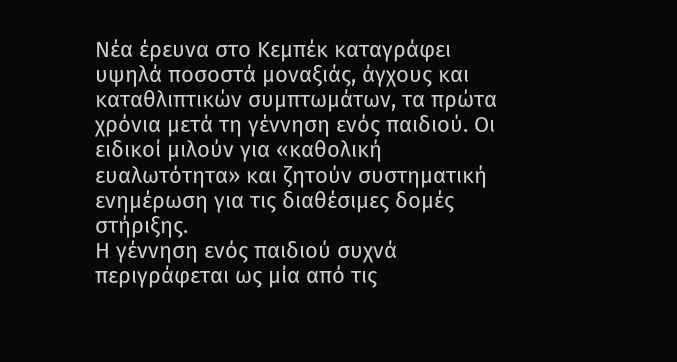Νέα έρευνα στο Κεμπέκ καταγράφει υψηλά ποσοστά μοναξιάς, άγχους και καταθλιπτικών συμπτωμάτων, τα πρώτα χρόνια μετά τη γέννηση ενός παιδιού. Οι ειδικοί μιλούν για «καθολική ευαλωτότητα» και ζητούν συστηματική ενημέρωση για τις διαθέσιμες δομές στήριξης.
Η γέννηση ενός παιδιού συχνά περιγράφεται ως μία από τις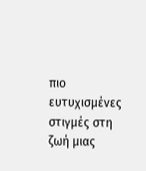πιο ευτυχισμένες στιγμές στη ζωή μιας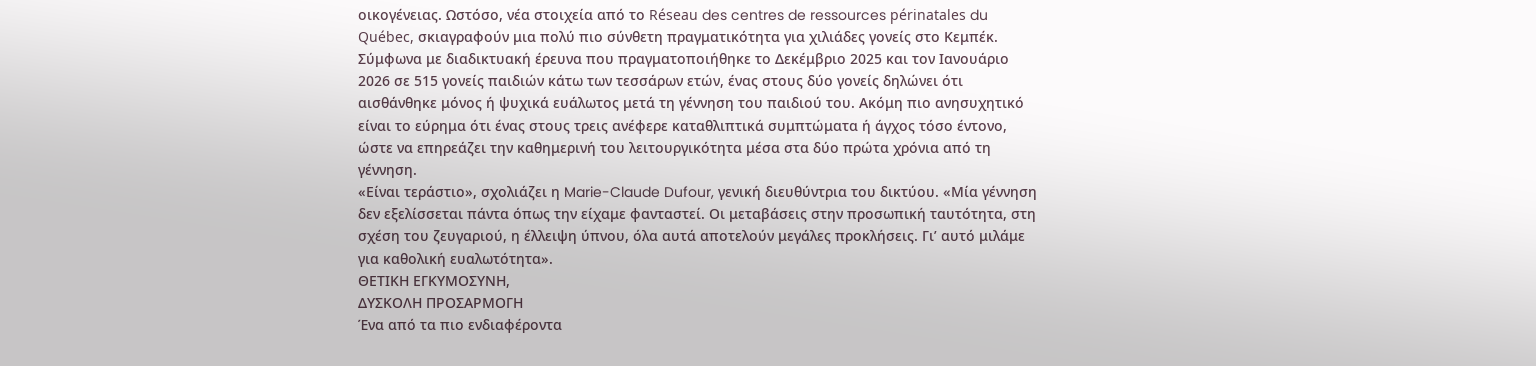οικογένειας. Ωστόσο, νέα στοιχεία από το Réseau des centres de ressources périnatales du Québec, σκιαγραφούν μια πολύ πιο σύνθετη πραγματικότητα για χιλιάδες γονείς στο Κεμπέκ.
Σύμφωνα με διαδικτυακή έρευνα που πραγματοποιήθηκε το Δεκέμβριο 2025 και τον Ιανουάριο 2026 σε 515 γονείς παιδιών κάτω των τεσσάρων ετών, ένας στους δύο γονείς δηλώνει ότι αισθάνθηκε μόνος ή ψυχικά ευάλωτος μετά τη γέννηση του παιδιού του. Ακόμη πιο ανησυχητικό είναι το εύρημα ότι ένας στους τρεις ανέφερε καταθλιπτικά συμπτώματα ή άγχος τόσο έντονο, ώστε να επηρεάζει την καθημερινή του λειτουργικότητα μέσα στα δύο πρώτα χρόνια από τη γέννηση.
«Είναι τεράστιο», σχολιάζει η Marie-Claude Dufour, γενική διευθύντρια του δικτύου. «Μία γέννηση δεν εξελίσσεται πάντα όπως την είχαμε φανταστεί. Οι μεταβάσεις στην προσωπική ταυτότητα, στη σχέση του ζευγαριού, η έλλειψη ύπνου, όλα αυτά αποτελούν μεγάλες προκλήσεις. Γι’ αυτό μιλάμε για καθολική ευαλωτότητα».
ΘΕΤΙΚΗ ΕΓΚΥΜΟΣΥΝΗ,
ΔΥΣΚΟΛΗ ΠΡΟΣΑΡΜΟΓΗ
Ένα από τα πιο ενδιαφέροντα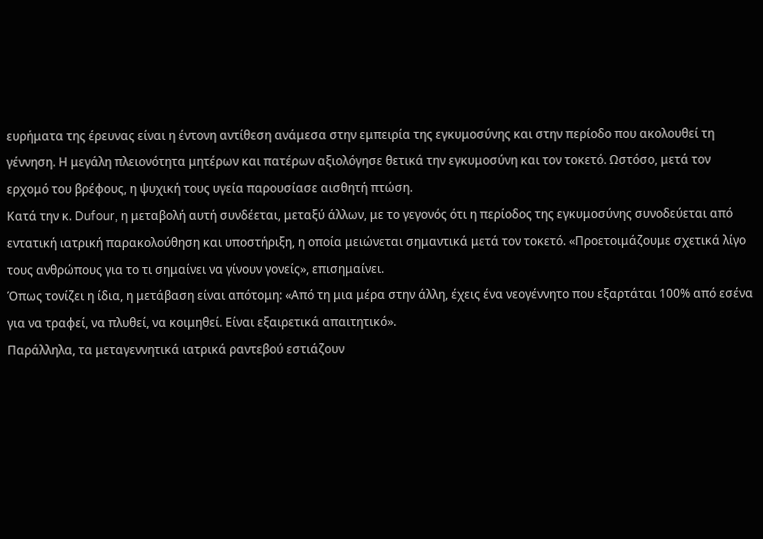ευρήματα της έρευνας είναι η έντονη αντίθεση ανάμεσα στην εμπειρία της εγκυμοσύνης και στην περίοδο που ακολουθεί τη γέννηση. Η μεγάλη πλειονότητα μητέρων και πατέρων αξιολόγησε θετικά την εγκυμοσύνη και τον τοκετό. Ωστόσο, μετά τον ερχομό του βρέφους, η ψυχική τους υγεία παρουσίασε αισθητή πτώση.
Κατά την κ. Dufour, η μεταβολή αυτή συνδέεται, μεταξύ άλλων, με το γεγονός ότι η περίοδος της εγκυμοσύνης συνοδεύεται από εντατική ιατρική παρακολούθηση και υποστήριξη, η οποία μειώνεται σημαντικά μετά τον τοκετό. «Προετοιμάζουμε σχετικά λίγο τους ανθρώπους για το τι σημαίνει να γίνουν γονείς», επισημαίνει.
Όπως τονίζει η ίδια, η μετάβαση είναι απότομη: «Από τη μια μέρα στην άλλη, έχεις ένα νεογέννητο που εξαρτάται 100% από εσένα για να τραφεί, να πλυθεί, να κοιμηθεί. Είναι εξαιρετικά απαιτητικό».
Παράλληλα, τα μεταγεννητικά ιατρικά ραντεβού εστιάζουν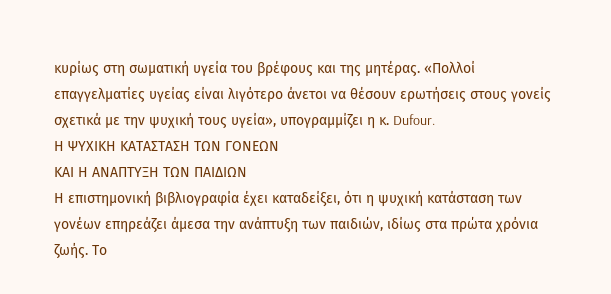κυρίως στη σωματική υγεία του βρέφους και της μητέρας. «Πολλοί επαγγελματίες υγείας είναι λιγότερο άνετοι να θέσουν ερωτήσεις στους γονείς σχετικά με την ψυχική τους υγεία», υπογραμμίζει η κ. Dufour.
Η ΨΥΧΙΚΗ ΚΑΤΑΣΤΑΣΗ ΤΩΝ ΓΟΝΕΩΝ
ΚΑΙ Η ΑΝΑΠΤΥΞΗ ΤΩΝ ΠΑΙΔΙΩΝ
Η επιστημονική βιβλιογραφία έχει καταδείξει, ότι η ψυχική κατάσταση των γονέων επηρεάζει άμεσα την ανάπτυξη των παιδιών, ιδίως στα πρώτα χρόνια ζωής. Το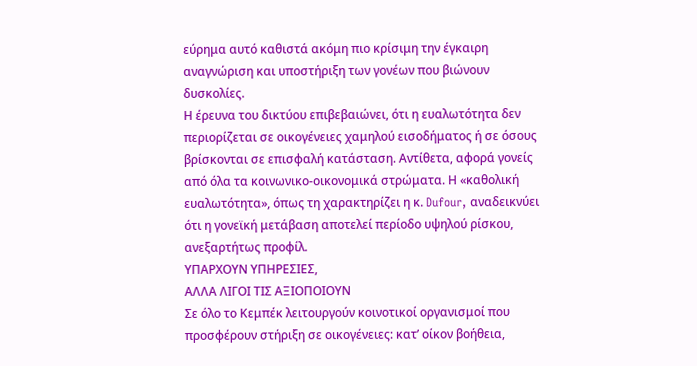εύρημα αυτό καθιστά ακόμη πιο κρίσιμη την έγκαιρη αναγνώριση και υποστήριξη των γονέων που βιώνουν δυσκολίες.
Η έρευνα του δικτύου επιβεβαιώνει, ότι η ευαλωτότητα δεν περιορίζεται σε οικογένειες χαμηλού εισοδήματος ή σε όσους βρίσκονται σε επισφαλή κατάσταση. Αντίθετα, αφορά γονείς από όλα τα κοινωνικο-οικονομικά στρώματα. Η «καθολική ευαλωτότητα», όπως τη χαρακτηρίζει η κ. Dufour, αναδεικνύει ότι η γονεϊκή μετάβαση αποτελεί περίοδο υψηλού ρίσκου, ανεξαρτήτως προφίλ.
ΥΠΑΡΧΟΥΝ ΥΠΗΡΕΣΙΕΣ,
ΑΛΛΑ ΛΙΓΟΙ ΤΙΣ ΑΞΙΟΠΟΙΟΥΝ
Σε όλο το Κεμπέκ λειτουργούν κοινοτικοί οργανισμοί που προσφέρουν στήριξη σε οικογένειες: κατ’ οίκον βοήθεια,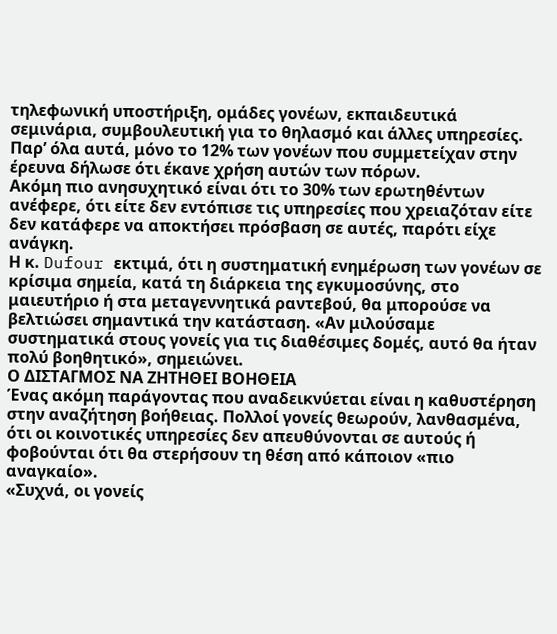τηλεφωνική υποστήριξη, ομάδες γονέων, εκπαιδευτικά σεμινάρια, συμβουλευτική για το θηλασμό και άλλες υπηρεσίες. Παρ’ όλα αυτά, μόνο το 12% των γονέων που συμμετείχαν στην έρευνα δήλωσε ότι έκανε χρήση αυτών των πόρων.
Ακόμη πιο ανησυχητικό είναι ότι το 30% των ερωτηθέντων ανέφερε, ότι είτε δεν εντόπισε τις υπηρεσίες που χρειαζόταν είτε δεν κατάφερε να αποκτήσει πρόσβαση σε αυτές, παρότι είχε ανάγκη.
Η κ. Dufour εκτιμά, ότι η συστηματική ενημέρωση των γονέων σε κρίσιμα σημεία, κατά τη διάρκεια της εγκυμοσύνης, στο μαιευτήριο ή στα μεταγεννητικά ραντεβού, θα μπορούσε να βελτιώσει σημαντικά την κατάσταση. «Αν μιλούσαμε συστηματικά στους γονείς για τις διαθέσιμες δομές, αυτό θα ήταν πολύ βοηθητικό», σημειώνει.
Ο ΔΙΣΤΑΓΜΟΣ ΝΑ ΖΗΤΗΘΕΙ ΒΟΗΘΕΙΑ
Ένας ακόμη παράγοντας που αναδεικνύεται είναι η καθυστέρηση στην αναζήτηση βοήθειας. Πολλοί γονείς θεωρούν, λανθασμένα, ότι οι κοινοτικές υπηρεσίες δεν απευθύνονται σε αυτούς ή φοβούνται ότι θα στερήσουν τη θέση από κάποιον «πιο αναγκαίο».
«Συχνά, οι γονείς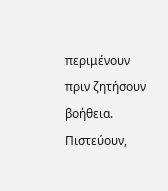περιμένουν πριν ζητήσουν βοήθεια. Πιστεύουν,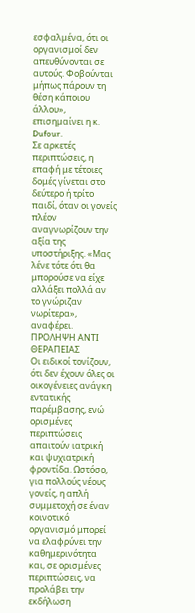εσφαλμένα, ότι οι οργανισμοί δεν απευθύνονται σε αυτούς. Φοβούνται μήπως πάρουν τη θέση κάποιου άλλου», επισημαίνει η κ. Dufour.
Σε αρκετές περιπτώσεις, η επαφή με τέτοιες δομές γίνεται στο δεύτερο ή τρίτο παιδί, όταν οι γονείς πλέον αναγνωρίζουν την αξία της υποστήριξης. «Μας λένε τότε ότι θα μπορούσε να είχε αλλάξει πολλά αν το γνώριζαν νωρίτερα», αναφέρει.
ΠΡΟΛΗΨΗ ΑΝΤΙ ΘΕΡΑΠΕΙΑΣ
Οι ειδικοί τονίζουν, ότι δεν έχουν όλες οι οικογένειες ανάγκη εντατικής παρέμβασης, ενώ ορισμένες περιπτώσεις απαιτούν ιατρική και ψυχιατρική φροντίδα. Ωστόσο, για πολλούς νέους γονείς, η απλή συμμετοχή σε έναν κοινοτικό οργανισμό μπορεί να ελαφρύνει την καθημερινότητα και, σε ορισμένες περιπτώσεις, να προλάβει την εκδήλωση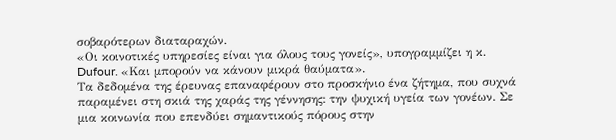σοβαρότερων διαταραχών.
«Οι κοινοτικές υπηρεσίες είναι για όλους τους γονείς», υπογραμμίζει η κ. Dufour. «Και μπορούν να κάνουν μικρά θαύματα».
Τα δεδομένα της έρευνας επαναφέρουν στο προσκήνιο ένα ζήτημα, που συχνά παραμένει στη σκιά της χαράς της γέννησης: την ψυχική υγεία των γονέων. Σε μια κοινωνία που επενδύει σημαντικούς πόρους στην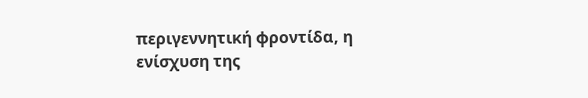περιγεννητική φροντίδα, η ενίσχυση της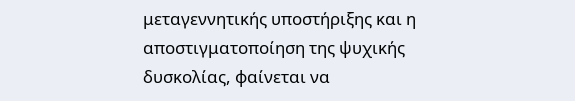μεταγεννητικής υποστήριξης και η αποστιγματοποίηση της ψυχικής δυσκολίας, φαίνεται να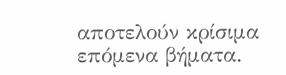αποτελούν κρίσιμα επόμενα βήματα.